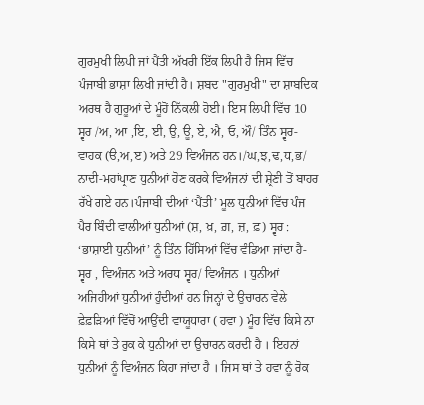ਗੁਰਮੁਖੀ ਲਿਪੀ ਜਾਂ ਪੈਂਤੀ ਅੱਖਰੀ ਇੱਕ ਲਿਪੀ ਹੈ ਜਿਸ ਵਿੱਚ ਪੰਜਾਬੀ ਭਾਸ਼ਾ ਲਿਖੀ ਜਾਂਦੀ ਹੈ। ਸ਼ਬਦ "ਗੁਰਮੁਖੀ" ਦਾ ਸ਼ਾਬਦਿਕ ਅਰਥ ਹੈ ਗੁਰੂਆਂ ਦੇ ਮੂੰਹੋਂ ਨਿੱਕਲੀ ਹੋਈ। ਇਸ ਲਿਪੀ ਵਿੱਚ 10 ਸ੍ਵਰ /ਅ, ਆ ,ਇ, ਈ, ਉ, ਊ, ਏ, ਐ, ਓ, ਔ/ ਤਿੰਨ ਸ੍ਵਰ-ਵਾਹਕ (ੳ,ਅ,ੲ) ਅਤੇ 29 ਵਿਅੰਜਨ ਹਨ।/ਘ,ਝ,ਢ,ਧ,ਭ/ ਨਾਦੀ-ਮਹਾਂਪ੍ਰਾਣ ਧੁਨੀਆਂ ਹੋਣ ਕਰਕੇ ਵਿਅੰਜਨਾਂ ਦੀ ਸ਼੍ਰੇਣੀ ਤੋਂ ਬਾਹਰ ਰੱਖੇ ਗਏ ਹਨ।ਪੰਜਾਬੀ ਦੀਆਂ ‘ਪੈਂਤੀ’ ਮੂਲ ਧੁਨੀਆਂ ਵਿੱਚ ਪੰਜ ਪੈਰ ਬਿੰਦੀ ਵਾਲੀਆਂ ਧੁਨੀਆਂ (ਸ਼, ਖ਼, ਗ਼, ਜ਼, ਫ਼) ਸ੍ਵਰ : ‘ਭਾਸ਼ਾਈ ਧੁਨੀਆਂ’ ਨੂੰ ਤਿੰਨ ਹਿੱਸਿਆਂ ਵਿੱਚ ਵੰਡਿਆ ਜਾਂਦਾ ਹੈ-ਸ੍ਵਰ , ਵਿਅੰਜਨ ਅਤੇ ਅਰਧ ਸ੍ਵਰ/ ਵਿਅੰਜਨ । ਧੁਨੀਆਂ ਅਜਿਹੀਆਂ ਧੁਨੀਆਂ ਹੁੰਦੀਆਂ ਹਨ ਜਿਨ੍ਹਾਂ ਦੇ ਉਚਾਰਨ ਵੇਲੇ ਫ਼ੇਫ਼ੜਿਆਂ ਵਿੱਚੋਂ ਆਉਂਦੀ ਵਾਯੂਧਾਰਾ ( ਹਵਾ ) ਮੂੰਹ ਵਿੱਚ ਕਿਸੇ ਨਾ ਕਿਸੇ ਥਾਂ ਤੇ ਰੁਕ ਕੇ ਧੁਨੀਆਂ ਦਾ ਉਚਾਰਨ ਕਰਦੀ ਹੈ । ਇਹਨਾਂ ਧੁਨੀਆਂ ਨੂੰ ਵਿਅੰਜਨ ਕਿਹਾ ਜਾਂਦਾ ਹੈ । ਜਿਸ ਥਾਂ ਤੇ ਹਵਾ ਨੂੰ ਰੋਕ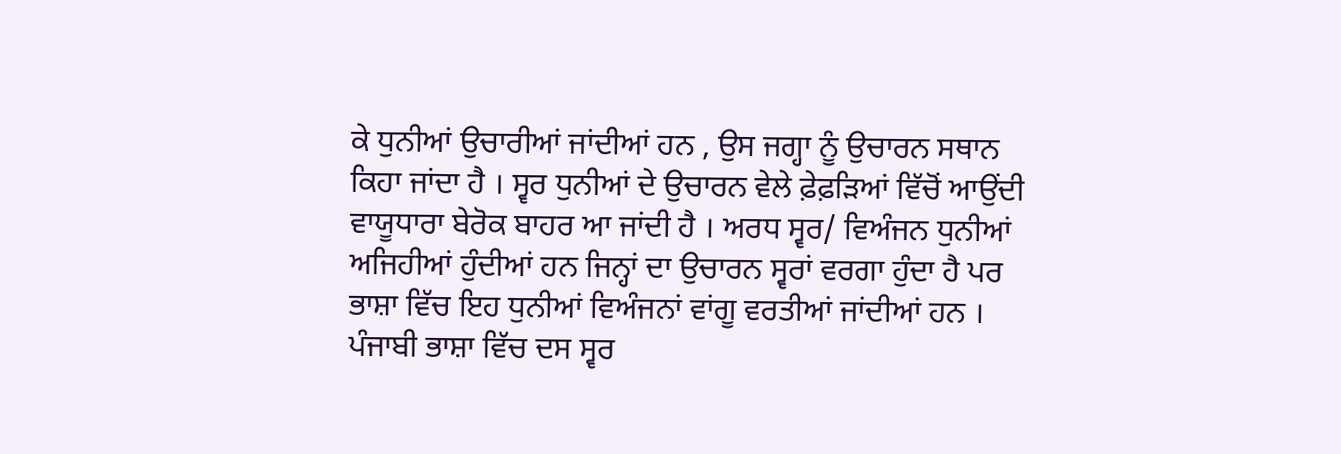ਕੇ ਧੁਨੀਆਂ ਉਚਾਰੀਆਂ ਜਾਂਦੀਆਂ ਹਨ , ਉਸ ਜਗ੍ਹਾ ਨੂੰ ਉਚਾਰਨ ਸਥਾਨ ਕਿਹਾ ਜਾਂਦਾ ਹੈ । ਸ੍ਵਰ ਧੁਨੀਆਂ ਦੇ ਉਚਾਰਨ ਵੇਲੇ ਫ਼ੇਫ਼ੜਿਆਂ ਵਿੱਚੋਂ ਆਉਂਦੀ ਵਾਯੂਧਾਰਾ ਬੇਰੋਕ ਬਾਹਰ ਆ ਜਾਂਦੀ ਹੈ । ਅਰਧ ਸ੍ਵਰ/ ਵਿਅੰਜਨ ਧੁਨੀਆਂ ਅਜਿਹੀਆਂ ਹੁੰਦੀਆਂ ਹਨ ਜਿਨ੍ਹਾਂ ਦਾ ਉਚਾਰਨ ਸ੍ਵਰਾਂ ਵਰਗਾ ਹੁੰਦਾ ਹੈ ਪਰ ਭਾਸ਼ਾ ਵਿੱਚ ਇਹ ਧੁਨੀਆਂ ਵਿਅੰਜਨਾਂ ਵਾਂਗੂ ਵਰਤੀਆਂ ਜਾਂਦੀਆਂ ਹਨ । ਪੰਜਾਬੀ ਭਾਸ਼ਾ ਵਿੱਚ ਦਸ ਸ੍ਵਰ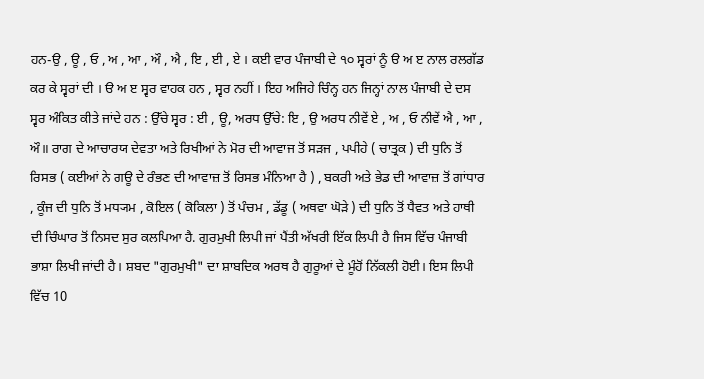ਹਨ-ਉ , ਊ , ਓ , ਅ , ਆ , ਔ , ਐ , ਇ , ਈ , ਏ । ਕਈ ਵਾਰ ਪੰਜਾਬੀ ਦੇ ੧੦ ਸ੍ਵਰਾਂ ਨੂੰ ੳ ਅ ੲ ਨਾਲ ਰਲਗੱਡ ਕਰ ਕੇ ਸ੍ਵਰਾਂ ਦੀ । ੳ ਅ ੲ ਸ੍ਵਰ ਵਾਹਕ ਹਨ , ਸ੍ਵਰ ਨਹੀਂ । ਇਹ ਅਜਿਹੇ ਚਿੰਨ੍ਹ ਹਨ ਜਿਨ੍ਹਾਂ ਨਾਲ ਪੰਜਾਬੀ ਦੇ ਦਸ ਸ੍ਵਰ ਅੰਕਿਤ ਕੀਤੇ ਜਾਂਦੇ ਹਨ : ਉੱਚੇ ਸ੍ਵਰ : ਈ , ਊ, ਅਰਧ ਉੱਚੇ: ਇ , ਉ ਅਰਧ ਨੀਵੇਂ ਏ , ਅ , ਓ ਨੀਵੇਂ ਐ , ਆ , ਔ॥ ਰਾਗ ਦੇ ਆਚਾਰਯ ਦੇਵਤਾ ਅਤੇ ਰਿਖੀਆਂ ਨੇ ਮੋਰ ਦੀ ਆਵਾਜ ਤੋਂ ਸੜਜ , ਪਪੀਹੇ ( ਚਾਤ੍ਰਕ ) ਦੀ ਧੁਨਿ ਤੋਂ ਰਿਸਭ ( ਕਈਆਂ ਨੇ ਗਊ ਦੇ ਰੰਭਣ ਦੀ ਆਵਾਜ਼ ਤੋਂ ਰਿਸਭ ਮੰਨਿਆ ਹੈ ) , ਬਕਰੀ ਅਤੇ ਭੇਡ ਦੀ ਆਵਾਜ਼ ਤੋਂ ਗਾਂਧਾਰ , ਕੂੰਜ ਦੀ ਧੁਨਿ ਤੋਂ ਮਧ੍ਯਮ , ਕੋਇਲ ( ਕੋਕਿਲਾ ) ਤੋਂ ਪੰਚਮ , ਡੱਡੂ ( ਅਥਵਾ ਘੋੜੇ ) ਦੀ ਧੁਨਿ ਤੋਂ ਧੈਵਤ ਅਤੇ ਹਾਥੀ ਦੀ ਚਿੰਘਾਰ ਤੋਂ ਨਿਸਦ ਸੁਰ ਕਲਪਿਆ ਹੈ. ਗੁਰਮੁਖੀ ਲਿਪੀ ਜਾਂ ਪੈਂਤੀ ਅੱਖਰੀ ਇੱਕ ਲਿਪੀ ਹੈ ਜਿਸ ਵਿੱਚ ਪੰਜਾਬੀ ਭਾਸ਼ਾ ਲਿਖੀ ਜਾਂਦੀ ਹੈ। ਸ਼ਬਦ "ਗੁਰਮੁਖੀ" ਦਾ ਸ਼ਾਬਦਿਕ ਅਰਥ ਹੈ ਗੁਰੂਆਂ ਦੇ ਮੂੰਹੋਂ ਨਿੱਕਲੀ ਹੋਈ। ਇਸ ਲਿਪੀ ਵਿੱਚ 10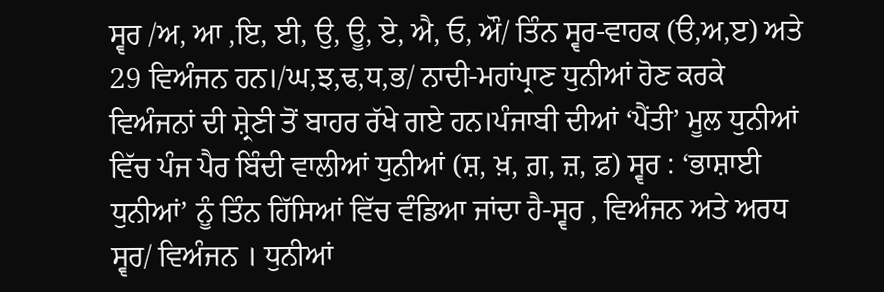ਸ੍ਵਰ /ਅ, ਆ ,ਇ, ਈ, ਉ, ਊ, ਏ, ਐ, ਓ, ਔ/ ਤਿੰਨ ਸ੍ਵਰ-ਵਾਹਕ (ੳ,ਅ,ੲ) ਅਤੇ 29 ਵਿਅੰਜਨ ਹਨ।/ਘ,ਝ,ਢ,ਧ,ਭ/ ਨਾਦੀ-ਮਹਾਂਪ੍ਰਾਣ ਧੁਨੀਆਂ ਹੋਣ ਕਰਕੇ ਵਿਅੰਜਨਾਂ ਦੀ ਸ਼੍ਰੇਣੀ ਤੋਂ ਬਾਹਰ ਰੱਖੇ ਗਏ ਹਨ।ਪੰਜਾਬੀ ਦੀਆਂ ‘ਪੈਂਤੀ’ ਮੂਲ ਧੁਨੀਆਂ ਵਿੱਚ ਪੰਜ ਪੈਰ ਬਿੰਦੀ ਵਾਲੀਆਂ ਧੁਨੀਆਂ (ਸ਼, ਖ਼, ਗ਼, ਜ਼, ਫ਼) ਸ੍ਵਰ : ‘ਭਾਸ਼ਾਈ ਧੁਨੀਆਂ’ ਨੂੰ ਤਿੰਨ ਹਿੱਸਿਆਂ ਵਿੱਚ ਵੰਡਿਆ ਜਾਂਦਾ ਹੈ-ਸ੍ਵਰ , ਵਿਅੰਜਨ ਅਤੇ ਅਰਧ ਸ੍ਵਰ/ ਵਿਅੰਜਨ । ਧੁਨੀਆਂ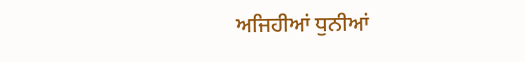ਅਜਿਹੀਆਂ ਧੁਨੀਆਂ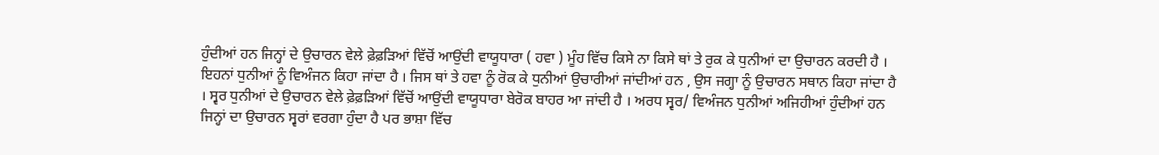ਹੁੰਦੀਆਂ ਹਨ ਜਿਨ੍ਹਾਂ ਦੇ ਉਚਾਰਨ ਵੇਲੇ ਫ਼ੇਫ਼ੜਿਆਂ ਵਿੱਚੋਂ ਆਉਂਦੀ ਵਾਯੂਧਾਰਾ ( ਹਵਾ ) ਮੂੰਹ ਵਿੱਚ ਕਿਸੇ ਨਾ ਕਿਸੇ ਥਾਂ ਤੇ ਰੁਕ ਕੇ ਧੁਨੀਆਂ ਦਾ ਉਚਾਰਨ ਕਰਦੀ ਹੈ । ਇਹਨਾਂ ਧੁਨੀਆਂ ਨੂੰ ਵਿਅੰਜਨ ਕਿਹਾ ਜਾਂਦਾ ਹੈ । ਜਿਸ ਥਾਂ ਤੇ ਹਵਾ ਨੂੰ ਰੋਕ ਕੇ ਧੁਨੀਆਂ ਉਚਾਰੀਆਂ ਜਾਂਦੀਆਂ ਹਨ , ਉਸ ਜਗ੍ਹਾ ਨੂੰ ਉਚਾਰਨ ਸਥਾਨ ਕਿਹਾ ਜਾਂਦਾ ਹੈ । ਸ੍ਵਰ ਧੁਨੀਆਂ ਦੇ ਉਚਾਰਨ ਵੇਲੇ ਫ਼ੇਫ਼ੜਿਆਂ ਵਿੱਚੋਂ ਆਉਂਦੀ ਵਾਯੂਧਾਰਾ ਬੇਰੋਕ ਬਾਹਰ ਆ ਜਾਂਦੀ ਹੈ । ਅਰਧ ਸ੍ਵਰ/ ਵਿਅੰਜਨ ਧੁਨੀਆਂ ਅਜਿਹੀਆਂ ਹੁੰਦੀਆਂ ਹਨ ਜਿਨ੍ਹਾਂ ਦਾ ਉਚਾਰਨ ਸ੍ਵਰਾਂ ਵਰਗਾ ਹੁੰਦਾ ਹੈ ਪਰ ਭਾਸ਼ਾ ਵਿੱਚ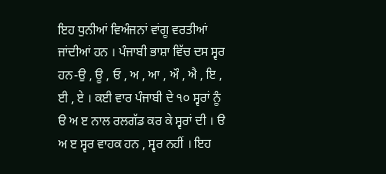ਇਹ ਧੁਨੀਆਂ ਵਿਅੰਜਨਾਂ ਵਾਂਗੂ ਵਰਤੀਆਂ ਜਾਂਦੀਆਂ ਹਨ । ਪੰਜਾਬੀ ਭਾਸ਼ਾ ਵਿੱਚ ਦਸ ਸ੍ਵਰ ਹਨ-ਉ , ਊ , ਓ , ਅ , ਆ , ਔ , ਐ , ਇ , ਈ , ਏ । ਕਈ ਵਾਰ ਪੰਜਾਬੀ ਦੇ ੧੦ ਸ੍ਵਰਾਂ ਨੂੰ ੳ ਅ ੲ ਨਾਲ ਰਲਗੱਡ ਕਰ ਕੇ ਸ੍ਵਰਾਂ ਦੀ । ੳ ਅ ੲ ਸ੍ਵਰ ਵਾਹਕ ਹਨ , ਸ੍ਵਰ ਨਹੀਂ । ਇਹ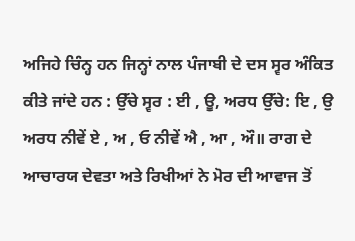ਅਜਿਹੇ ਚਿੰਨ੍ਹ ਹਨ ਜਿਨ੍ਹਾਂ ਨਾਲ ਪੰਜਾਬੀ ਦੇ ਦਸ ਸ੍ਵਰ ਅੰਕਿਤ ਕੀਤੇ ਜਾਂਦੇ ਹਨ : ਉੱਚੇ ਸ੍ਵਰ : ਈ , ਊ, ਅਰਧ ਉੱਚੇ: ਇ , ਉ ਅਰਧ ਨੀਵੇਂ ਏ , ਅ , ਓ ਨੀਵੇਂ ਐ , ਆ , ਔ॥ ਰਾਗ ਦੇ ਆਚਾਰਯ ਦੇਵਤਾ ਅਤੇ ਰਿਖੀਆਂ ਨੇ ਮੋਰ ਦੀ ਆਵਾਜ ਤੋਂ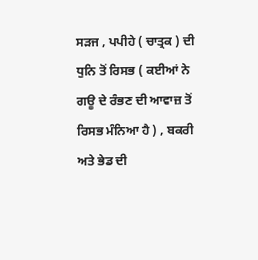ਸੜਜ , ਪਪੀਹੇ ( ਚਾਤ੍ਰਕ ) ਦੀ ਧੁਨਿ ਤੋਂ ਰਿਸਭ ( ਕਈਆਂ ਨੇ ਗਊ ਦੇ ਰੰਭਣ ਦੀ ਆਵਾਜ਼ ਤੋਂ ਰਿਸਭ ਮੰਨਿਆ ਹੈ ) , ਬਕਰੀ ਅਤੇ ਭੇਡ ਦੀ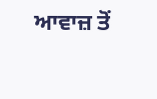ਆਵਾਜ਼ ਤੋਂ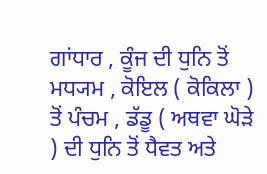ਗਾਂਧਾਰ , ਕੂੰਜ ਦੀ ਧੁਨਿ ਤੋਂ ਮਧ੍ਯਮ , ਕੋਇਲ ( ਕੋਕਿਲਾ ) ਤੋਂ ਪੰਚਮ , ਡੱਡੂ ( ਅਥਵਾ ਘੋੜੇ ) ਦੀ ਧੁਨਿ ਤੋਂ ਧੈਵਤ ਅਤੇ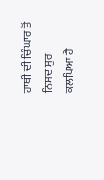ਹਾਥੀ ਦੀ ਚਿੰਘਾਰ ਤੋਂ ਨਿਸਦ ਸੁਰ ਕਲਪਿਆ ਹੈ